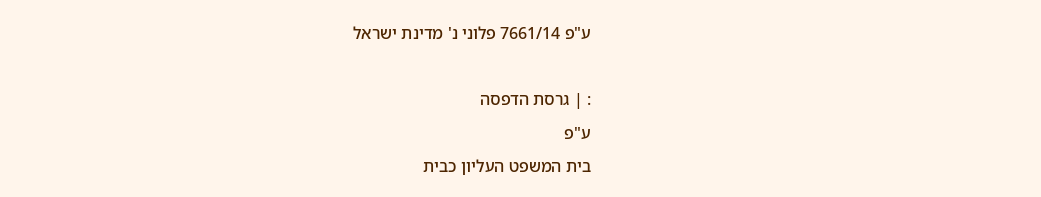ע"פ 7661/14 פלוני נ' מדינת ישראל

: | גרסת הדפסה
ע"פ
בית המשפט העליון כבית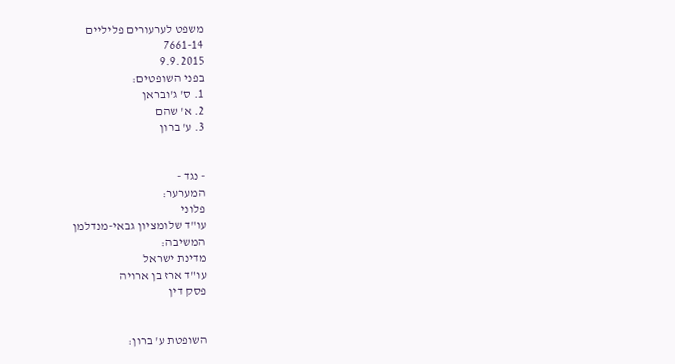משפט לערעורים פליליים
7661-14
9.9.2015
בפני השופטים:
1. ס' ג'ובראן
2. א' שהם
3. ע' ברון


- נגד -
המערער:
פלוני
עו"ד שלומציון גבאי-מנדלמן
המשיבה:
מדינת ישראל
עו"ד ארז בן ארויה
פסק דין


השופטת ע' ברון: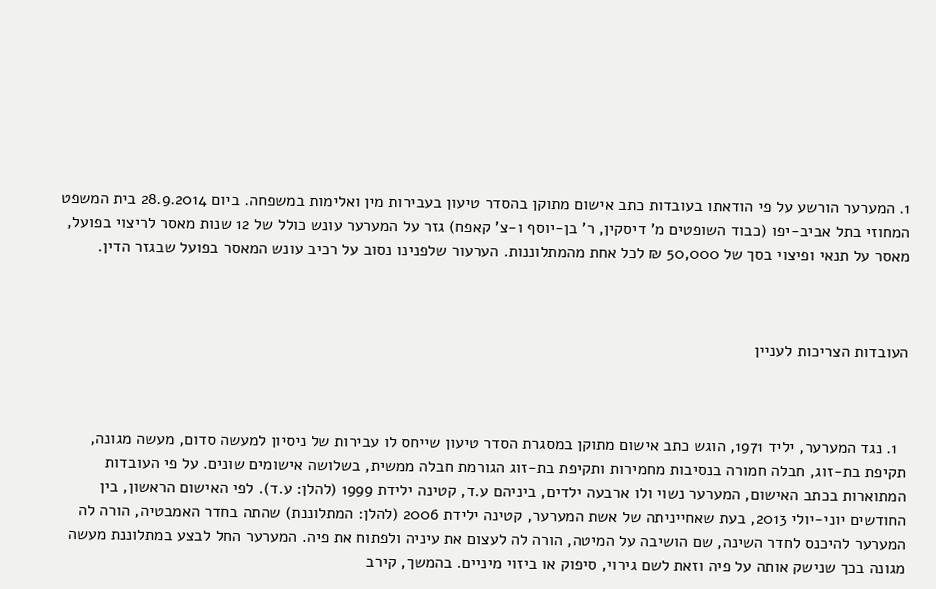1. המערער הורשע על פי הודאתו בעובדות כתב אישום מתוקן בהסדר טיעון בעבירות מין ואלימות במשפחה. ביום 28.9.2014 בית המשפט המחוזי בתל אביב-יפו (כבוד השופטים מ' דיסקין, ר' בן-יוסף ו-צ' קאפח) גזר על המערער עונש כולל של 12 שנות מאסר לריצוי בפועל, מאסר על תנאי ופיצוי בסך של 50,000 ₪ לכל אחת מהמתלוננות. הערעור שלפנינו נסוב על רכיב עונש המאסר בפועל שבגזר הדין.



העובדות הצריכות לעניין



  1. נגד המערער, יליד 1971, הוגש כתב אישום מתוקן במסגרת הסדר טיעון שייחס לו עבירות של ניסיון למעשה סדום, מעשה מגונה, תקיפת בת-זוג, חבלה חמורה בנסיבות מחמירות ותקיפת בת-זוג הגורמת חבלה ממשית, בשלושה אישומים שונים. על פי העובדות המתוארות בכתב האישום, המערער נשוי ולו ארבעה ילדים, ביניהם ע.ד, קטינה ילידת 1999 (להלן: ע.ד). לפי האישום הראשון, בין החודשים יוני-יולי 2013, בעת שאחייניתה של אשת המערער, קטינה ילידת 2006 (להלן: המתלוננת) שהתה בחדר האמבטיה, הורה לה המערער להיכנס לחדר השינה, שם הושיבה על המיטה, הורה לה לעצום את עיניה ולפתוח את פיה. המערער החל לבצע במתלוננת מעשה מגונה בכך שנישק אותה על פיה וזאת לשם גירוי, סיפוק או ביזוי מיניים. בהמשך, קירב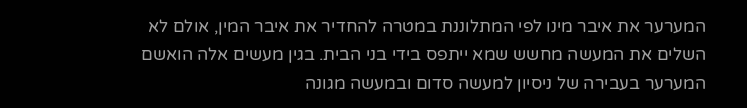המערער את איבר מינו לפי המתלוננת במטרה להחדיר את איבר המין, אולם לא השלים את המעשה מחשש שמא ייתפס בידי בני הבית. בגין מעשים אלה הואשם המערער בעבירה של ניסיון למעשה סדום ובמעשה מגונה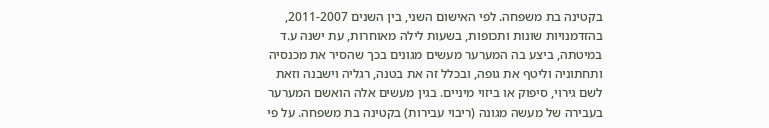בקטינה בת משפחה. לפי האישום השני, בין השנים 2011-2007, בהזדמנויות שונות ותכופות, בשעות לילה מאוחרות, עת ישנה ע.ד במיטתה, ביצע בה המערער מעשים מגונים בכך שהסיר את מכנסיה ותחתוניה וליטף את גופה, ובכלל זה את בטנה, רגליה וישבנה וזאת לשם גירוי, סיפוק או ביזוי מיניים. בגין מעשים אלה הואשם המערער בעבירה של מעשה מגונה (ריבוי עבירות) בקטינה בת משפחה. על פי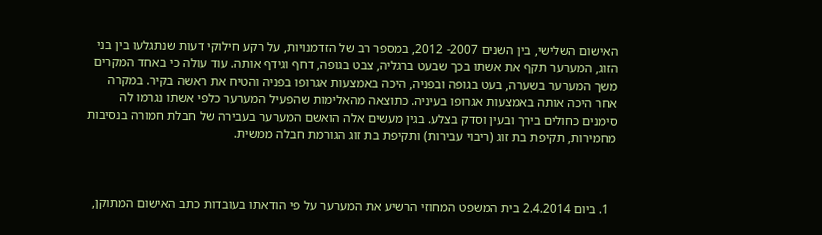האישום השלישי, בין השנים 2007- 2012, במספר רב של הזדמנויות, על רקע חילוקי דעות שנתגלעו בין בני הזוג, המערער תקף את אשתו בכך שבעט ברגליה, צבט בגופה, דחף וגידף אותה. עוד עולה כי באחד המקרים משך המערער בשערה, בעט בגופה ובפניה, היכה באמצעות אגרופו בפניה והטיח את ראשה בקיר. במקרה אחר היכה אותה באמצעות אגרופו בעיניה. כתוצאה מהאלימות שהפעיל המערער כלפי אשתו נגרמו לה סימנים כחולים בירך ובעין וסדק בצלע. בגין מעשים אלה הואשם המערער בעבירה של חבלת חמורה בנסיבות מחמירות, תקיפת בת זוג (ריבוי עבירות) ותקיפת בת זוג הגורמת חבלה ממשית.



  1. ביום 2.4.2014 בית המשפט המחוזי הרשיע את המערער על פי הודאתו בעובדות כתב האישום המתוקן,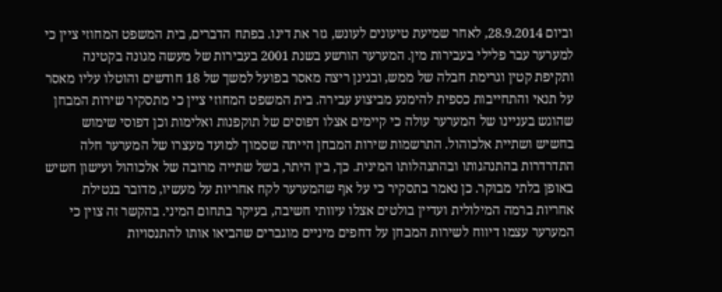וביום 28.9.2014, לאחר שמיעת טיעונים לעונש, גזר את דינו. בפתח הדברים, בית המשפט המחוזי ציין כי למערער עבר פלילי בעבירות מין. המערער הורשע בשנת 2001 בעבירות של מעשה מגונה בקטינה ותקיפת קטין וגרימת חבלה של ממש, ובגינן ריצה מאסר בפועל למשך של 18 חודשים והוטלו עליו מאסר על תנאי והתחייבות כספית להימנע מביצוע עבירה. בית המשפט המחוזי ציין כי מתסקיר שירות המבחן שהוגש בעניינו של המערער עולה כי קיימים אצלו דפוסים של תוקפנות ואלימות וכן דפוסי שימוש בחשיש ושתיית אלכוהול. התרשמות שירות המבחן הייתה שסמוך למועד מעצרו של המערער חלה התדרדרות בהתנהגותו ובהתנהלותו המינית. כך, בין היתר, בשל שתייה מרובה של אלכוהול ועישון חשיש באופן בלתי מבוקר. כן נאמר בתסקיר כי על אף שהמערער לקח אחריות על מעשיו, מדובר בנטילת אחריות ברמה המילולית ועדיין בולטים אצלו עיוותי חשיבה, בעיקר בתחום המיני. בהקשר זה צוין כי המערער עצמו דיווח לשירות המבחן על דחפים מיניים מוגברים שהביאו אותו להתנסויות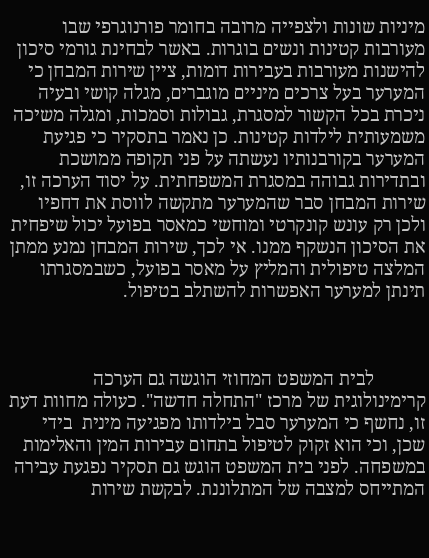מיניות שונות ולצפייה מרובה בחומר פורנוגרפי שבו מעורבות קטינות ונשים בוגרות. באשר לבחינת גורמי סיכון להישנות מעורבות בעבירות דומות, ציין שירות המבחן כי המערער בעל צרכים מיניים מוגברים, מגלה קושי ובעיה ניכרת בכל הקשור למסגרת, גבולות וסמכות, ומגלה משיכה משמעותית לילדות קטינות. כן נאמר בתסקיר כי פגיעת המערער בקורבנותיו נעשתה על פני תקופה ממושכת ובתדירות גבוהה במסגרת המשפחתית. על יסוד הערכה זו, שירות המבחן סבר שהמערער מתקשה לווסת את דחפיו ולכן רק עונש קונקרטי ומוחשי כמאסר בפועל יכול שיפחית את הסיכון הנשקף ממנו. אי לכך, שירות המבחן נמנע ממתן המלצה טיפולית והמליץ על מאסר בפועל, כשבמסגרתו תינתן למערער האפשרות להשתלב בטיפול.



           לבית המשפט המחוזי הוגשה גם הערכה קרימינולוגית של מרכז "התחלה חדשה". כעולה מחוות דעת זו, נחשף כי המערער סבל בילדותו מפגיעה מינית  בידי שכן, וכי הוא זקוק לטיפול בתחום עבירות המין והאלימות במשפחה. לפני בית המשפט הוגש גם תסקיר נפגעת עבירה המתייחס למצבה של המתלוננת. לבקשת שירות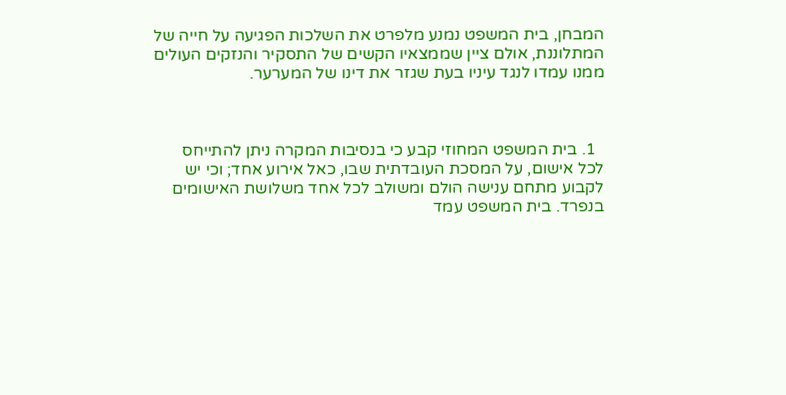המבחן, בית המשפט נמנע מלפרט את השלכות הפגיעה על חייה של המתלוננת, אולם ציין שממצאיו הקשים של התסקיר והנזקים העולים ממנו עמדו לנגד עיניו בעת שגזר את דינו של המערער.



  1. בית המשפט המחוזי קבע כי בנסיבות המקרה ניתן להתייחס לכל אישום, על המסכת העובדתית שבו, כאל אירוע אחד; וכי יש לקבוע מתחם ענישה הולם ומשולב לכל אחד משלושת האישומים בנפרד. בית המשפט עמד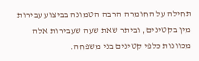תחילה על החומרה הרבה הטמונה בביצוע עבירות מין בקטינים, וביתר שאת שעה שעבירות אלה מכוונות כלפי קטינים בני משפחה.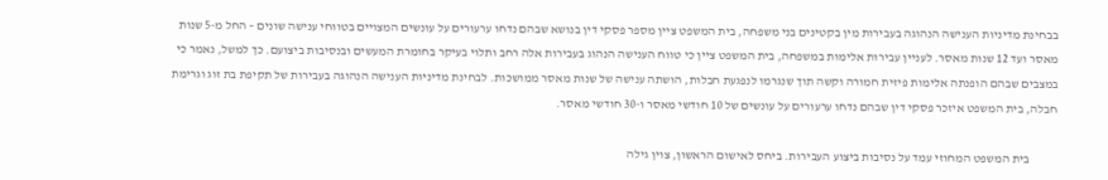בבחינת מדיניות הענישה הנהוגה בעבירות מין בקטינים בני משפחה, בית המשפט ציין מספר פסקי דין בנושא שבהם נדחו ערעורים על עונשים המצויים בטווחי ענישה שונים – החל מ-5 שנות מאסר ועד 12 שנות מאסר. לעניין עבירות אלימות במשפחה, בית המשפט ציין כי טווח הענישה הנהוג בעבירות אלה רחב ותלוי בעיקר בחומרת המעשים ובנסיבות ביצועם. כך למשל, נאמר כי במצבים שבהם הופנתה אלימות פיזית חמורה וקשה תוך שנגרמו לנפגעת חבלות, הושתה ענישה של שנות מאסר ממושכות. לבחינת מדיניות הענישה הנהוגה בעבירות של תקיפת בת זוג וגרימת חבלה, בית המשפט איזכר פסקי דין שבהם נדחו ערעורים על עונשים של 10 חודשי מאסר ו-30 חודשי מאסר.

           בית המשפט המחוזי עמד על נסיבות ביצוע העבירות. ביחס לאישום הראשון, צוין גילה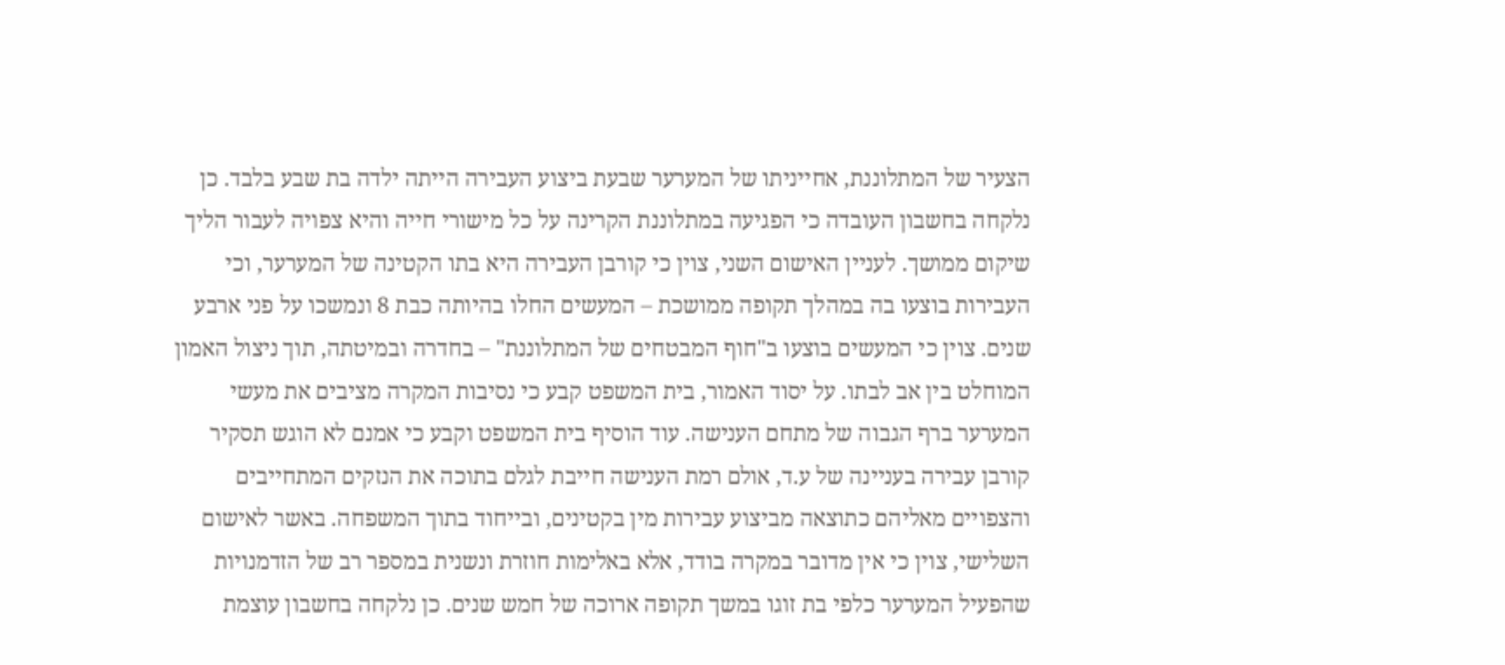הצעיר של המתלוננת, אחייניתו של המערער שבעת ביצוע העבירה הייתה ילדה בת שבע בלבד. כן נלקחה בחשבון העובדה כי הפגיעה במתלוננת הקרינה על כל מישורי חייה והיא צפויה לעבור הליך שיקום ממושך. לעניין האישום השני, צוין כי קורבן העבירה היא בתו הקטינה של המערער, וכי העבירות בוצעו בה במהלך תקופה ממושכת – המעשים החלו בהיותה כבת 8 ונמשכו על פני ארבע שנים. צוין כי המעשים בוצעו ב"חוף המבטחים של המתלוננת" – בחדרה ובמיטתה, תוך ניצול האמון המוחלט בין אב לבתו. על יסוד האמור, בית המשפט קבע כי נסיבות המקרה מציבים את מעשי המערער ברף הגבוה של מתחם הענישה. עוד הוסיף בית המשפט וקבע כי אמנם לא הוגש תסקיר קורבן עבירה בעניינה של ע.ד, אולם רמת הענישה חייבת לגלם בתוכה את הנזקים המתחייבים והצפויים מאליהם כתוצאה מביצוע עבירות מין בקטינים, ובייחוד בתוך המשפחה. באשר לאישום השלישי, צוין כי אין מדובר במקרה בודד, אלא באלימות חוזרת ונשנית במספר רב של הזדמנויות שהפעיל המערער כלפי בת זוגו במשך תקופה ארוכה של חמש שנים. כן נלקחה בחשבון עוצמת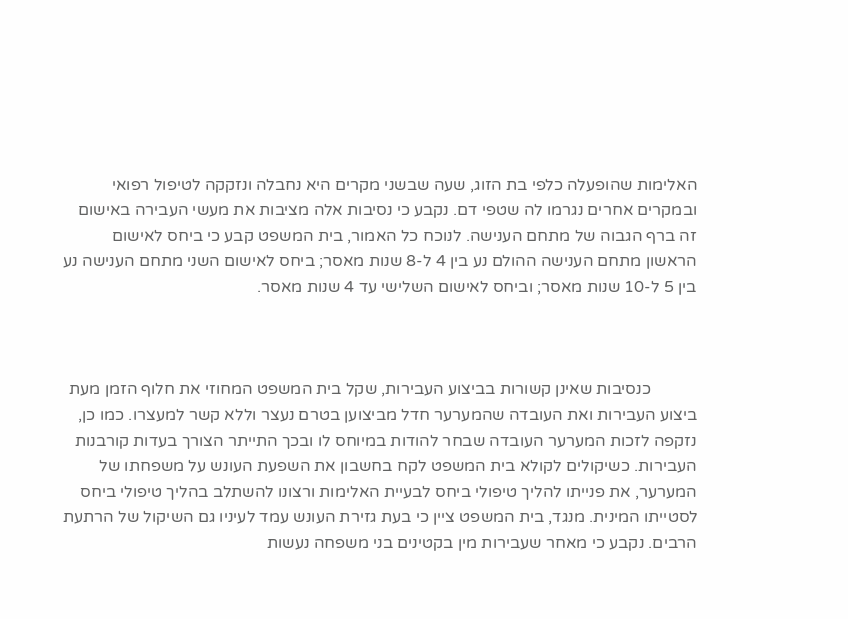האלימות שהופעלה כלפי בת הזוג, שעה שבשני מקרים היא נחבלה ונזקקה לטיפול רפואי ובמקרים אחרים נגרמו לה שטפי דם. נקבע כי נסיבות אלה מציבות את מעשי העבירה באישום זה ברף הגבוה של מתחם הענישה. לנוכח כל האמור, בית המשפט קבע כי ביחס לאישום הראשון מתחם הענישה ההולם נע בין 4 ל-8 שנות מאסר; ביחס לאישום השני מתחם הענישה נע בין 5 ל-10 שנות מאסר; וביחס לאישום השלישי עד 4 שנות מאסר.



           כנסיבות שאינן קשורות בביצוע העבירות, שקל בית המשפט המחוזי את חלוף הזמן מעת ביצוע העבירות ואת העובדה שהמערער חדל מביצוען בטרם נעצר וללא קשר למעצרו. כמו כן, נזקפה לזכות המערער העובדה שבחר להודות במיוחס לו ובכך התייתר הצורך בעדות קורבנות העבירות. כשיקולים לקולא בית המשפט לקח בחשבון את השפעת העונש על משפחתו של המערער, את פנייתו להליך טיפולי ביחס לבעיית האלימות ורצונו להשתלב בהליך טיפולי ביחס לסטייתו המינית. מנגד, בית המשפט ציין כי בעת גזירת העונש עמד לעיניו גם השיקול של הרתעת הרבים. נקבע כי מאחר שעבירות מין בקטינים בני משפחה נעשות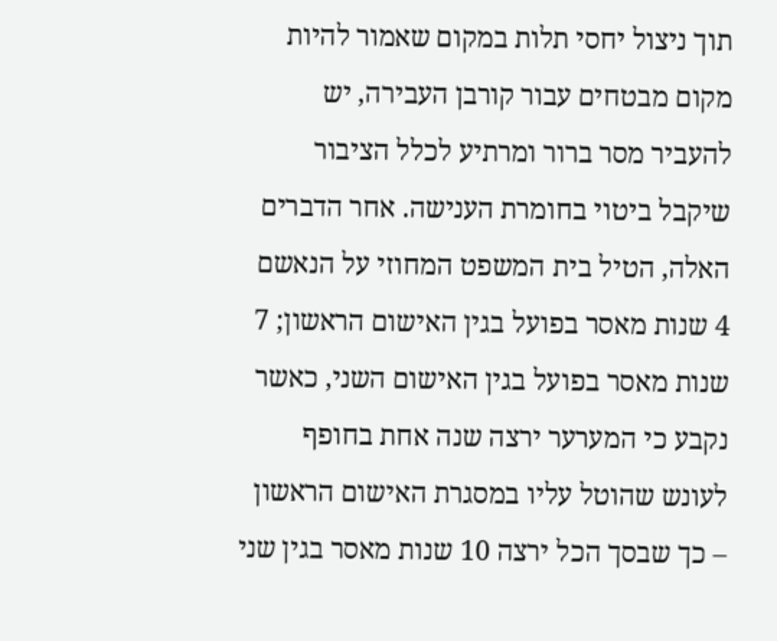תוך ניצול יחסי תלות במקום שאמור להיות מקום מבטחים עבור קורבן העבירה, יש להעביר מסר ברור ומרתיע לכלל הציבור שיקבל ביטוי בחומרת הענישה. אחר הדברים האלה, הטיל בית המשפט המחוזי על הנאשם 4 שנות מאסר בפועל בגין האישום הראשון; 7 שנות מאסר בפועל בגין האישום השני, כאשר נקבע כי המערער ירצה שנה אחת בחופף לעונש שהוטל עליו במסגרת האישום הראשון – כך שבסך הכל ירצה 10 שנות מאסר בגין שני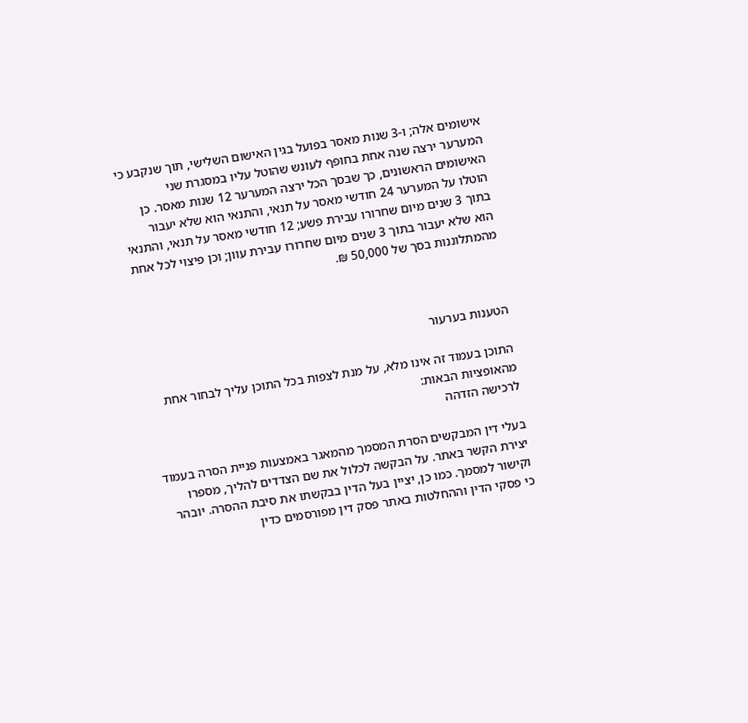אישומים אלה; ו-3 שנות מאסר בפועל בגין האישום השלישי, תוך שנקבע כי המערער ירצה שנה אחת בחופף לעונש שהוטל עליו במסגרת שני האישומים הראשונים, כך שבסך הכל ירצה המערער 12 שנות מאסר. כן הוטלו על המערער 24 חודשי מאסר על תנאי, והתנאי הוא שלא יעבור בתוך 3 שנים מיום שחרורו עבירת פשע; 12 חודשי מאסר על תנאי, והתנאי הוא שלא יעבור בתוך 3 שנים מיום שחרורו עבירת עוון; וכן פיצוי לכל אחת מהמתלוננות בסך של 50,000 ₪.



הטענות בערעור

התוכן בעמוד זה אינו מלא, על מנת לצפות בכל התוכן עליך לבחור אחת מהאופציות הבאות:
לרכישה הזדהה

בעלי דין המבקשים הסרת המסמך מהמאגר באמצעות פניית הסרה בעמוד יצירת הקשר באתר. על הבקשה לכלול את שם הצדדים להליך, מספרו וקישור למסמך. כמו כן, יציין בעל הדין בבקשתו את סיבת ההסרה. יובהר כי פסקי הדין וההחלטות באתר פסק דין מפורסמים כדין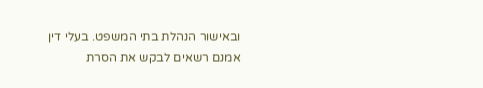ובאישור הנהלת בתי המשפט. בעלי דין אמנם רשאים לבקש את הסרת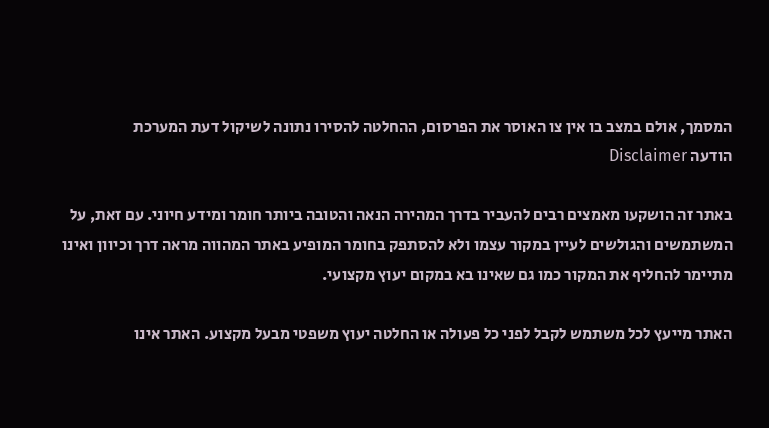המסמך, אולם במצב בו אין צו האוסר את הפרסום, ההחלטה להסירו נתונה לשיקול דעת המערכת
הודעה Disclaimer

באתר זה הושקעו מאמצים רבים להעביר בדרך המהירה הנאה והטובה ביותר חומר ומידע חיוני. עם זאת, על המשתמשים והגולשים לעיין במקור עצמו ולא להסתפק בחומר המופיע באתר המהווה מראה דרך וכיוון ואינו מתיימר להחליף את המקור כמו גם שאינו בא במקום יעוץ מקצועי.

האתר מייעץ לכל משתמש לקבל לפני כל פעולה או החלטה יעוץ משפטי מבעל מקצוע. האתר אינו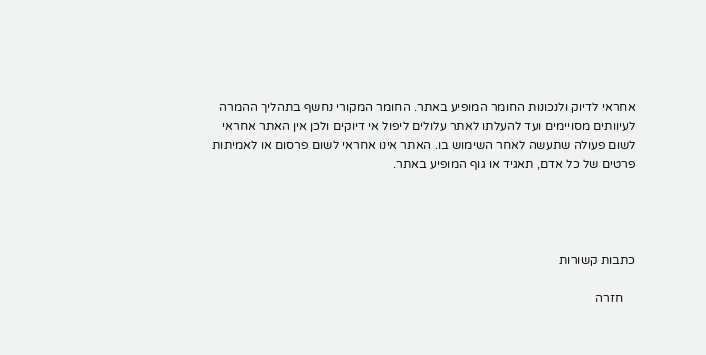אחראי לדיוק ולנכונות החומר המופיע באתר. החומר המקורי נחשף בתהליך ההמרה לעיוותים מסויימים ועד להעלתו לאתר עלולים ליפול אי דיוקים ולכן אין האתר אחראי לשום פעולה שתעשה לאחר השימוש בו. האתר אינו אחראי לשום פרסום או לאמיתות פרטים של כל אדם, תאגיד או גוף המופיע באתר.




כתבות קשורות

    חזרה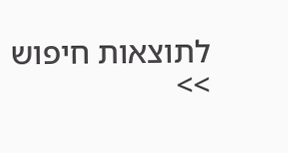לתוצאות חיפוש >>